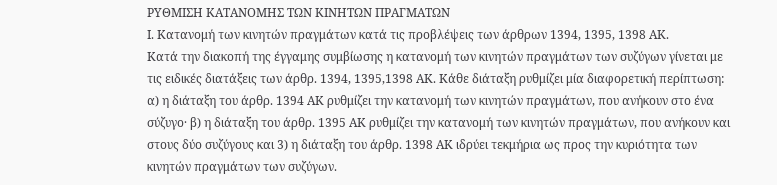ΡΥΘΜΙΣΗ ΚΑΤΑΝΟΜΗΣ ΤΩΝ ΚΙΝΗΤΩΝ ΠΡΑΓΜΑΤΩΝ
Ι. Κατανομή των κινητών πραγμάτων κατά τις προβλέψεις των άρθρων 1394, 1395, 1398 ΑΚ.
Κατά την διακοπή της έγγαμης συμβίωσης η κατανομή των κινητών πραγμάτων των συζύγων γίνεται με τις ειδικές διατάξεις των άρθρ. 1394, 1395,1398 ΑΚ. Κάθε διάταξη ρυθμίζει μία διαφορετική περίπτωση: α) η διάταξη του άρθρ. 1394 ΑΚ ρυθμίζει την κατανομή των κινητών πραγμάτων, που ανήκουν στο ένα σύζυγο· β) η διάταξη του άρθρ. 1395 ΑΚ ρυθμίζει την κατανομή των κινητών πραγμάτων, που ανήκουν και στους δύο συζύγους και 3) η διάταξη του άρθρ. 1398 ΑΚ ιδρύει τεκμήρια ως προς την κυριότητα των κινητών πραγμάτων των συζύγων.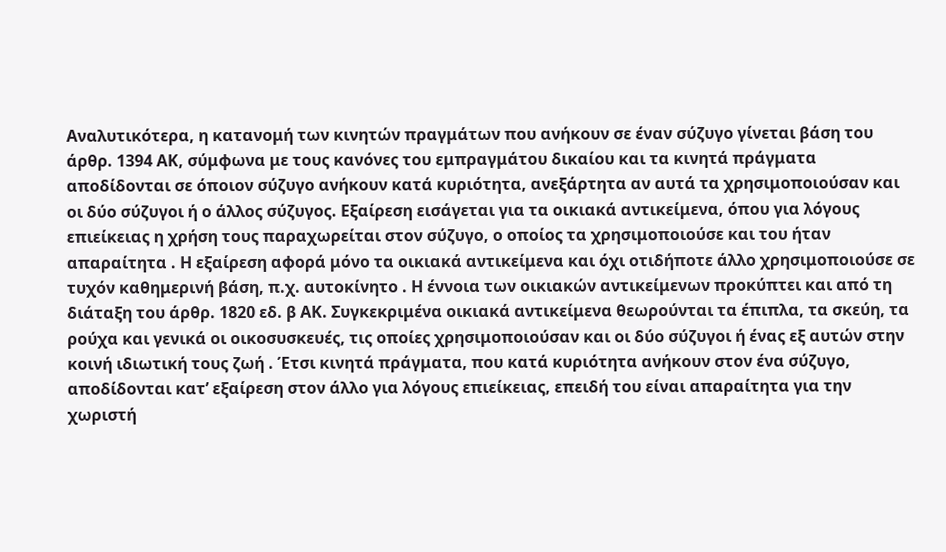Αναλυτικότερα, η κατανομή των κινητών πραγμάτων που ανήκουν σε έναν σύζυγο γίνεται βάση του άρθρ. 1394 ΑΚ, σύμφωνα με τους κανόνες του εμπραγμάτου δικαίου και τα κινητά πράγματα αποδίδονται σε όποιον σύζυγο ανήκουν κατά κυριότητα, ανεξάρτητα αν αυτά τα χρησιμοποιούσαν και οι δύο σύζυγοι ή ο άλλος σύζυγος. Εξαίρεση εισάγεται για τα οικιακά αντικείμενα, όπου για λόγους επιείκειας η χρήση τους παραχωρείται στον σύζυγο, ο οποίος τα χρησιμοποιούσε και του ήταν απαραίτητα . Η εξαίρεση αφορά μόνο τα οικιακά αντικείμενα και όχι οτιδήποτε άλλο χρησιμοποιούσε σε τυχόν καθημερινή βάση, π.χ. αυτοκίνητο . Η έννοια των οικιακών αντικείμενων προκύπτει και από τη διάταξη του άρθρ. 1820 εδ. β ΑΚ. Συγκεκριμένα οικιακά αντικείμενα θεωρούνται τα έπιπλα, τα σκεύη, τα ρούχα και γενικά οι οικοσυσκευές, τις οποίες χρησιμοποιούσαν και οι δύο σύζυγοι ή ένας εξ αυτών στην κοινή ιδιωτική τους ζωή . Έτσι κινητά πράγματα, που κατά κυριότητα ανήκουν στον ένα σύζυγο, αποδίδονται κατ’ εξαίρεση στον άλλο για λόγους επιείκειας, επειδή του είναι απαραίτητα για την χωριστή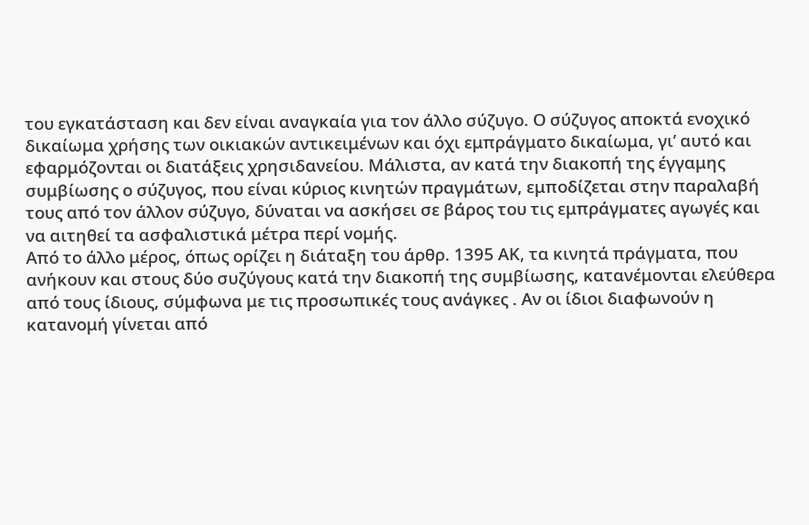του εγκατάσταση και δεν είναι αναγκαία για τον άλλο σύζυγο. Ο σύζυγος αποκτά ενοχικό δικαίωμα χρήσης των οικιακών αντικειμένων και όχι εμπράγματο δικαίωμα, γι’ αυτό και εφαρμόζονται οι διατάξεις χρησιδανείου. Μάλιστα, αν κατά την διακοπή της έγγαμης συμβίωσης ο σύζυγος, που είναι κύριος κινητών πραγμάτων, εμποδίζεται στην παραλαβή τους από τον άλλον σύζυγο, δύναται να ασκήσει σε βάρος του τις εμπράγματες αγωγές και να αιτηθεί τα ασφαλιστικά μέτρα περί νομής.
Από το άλλο μέρος, όπως ορίζει η διάταξη του άρθρ. 1395 ΑΚ, τα κινητά πράγματα, που ανήκουν και στους δύο συζύγους κατά την διακοπή της συμβίωσης, κατανέμονται ελεύθερα από τους ίδιους, σύμφωνα με τις προσωπικές τους ανάγκες . Αν οι ίδιοι διαφωνούν η κατανομή γίνεται από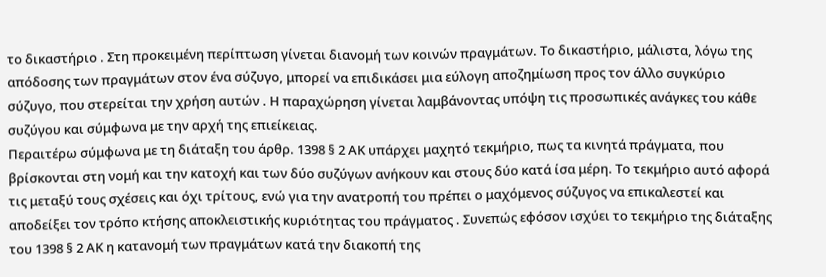το δικαστήριο . Στη προκειμένη περίπτωση γίνεται διανομή των κοινών πραγμάτων. Το δικαστήριο, μάλιστα, λόγω της απόδοσης των πραγμάτων στον ένα σύζυγο, μπορεί να επιδικάσει μια εύλογη αποζημίωση προς τον άλλο συγκύριο σύζυγο, που στερείται την χρήση αυτών . Η παραχώρηση γίνεται λαμβάνοντας υπόψη τις προσωπικές ανάγκες του κάθε συζύγου και σύμφωνα με την αρχή της επιείκειας.
Περαιτέρω σύμφωνα με τη διάταξη του άρθρ. 1398 § 2 ΑΚ υπάρχει μαχητό τεκμήριο, πως τα κινητά πράγματα, που βρίσκονται στη νομή και την κατοχή και των δύο συζύγων ανήκουν και στους δύο κατά ίσα μέρη. Το τεκμήριο αυτό αφορά τις μεταξύ τους σχέσεις και όχι τρίτους, ενώ για την ανατροπή του πρέπει ο μαχόμενος σύζυγος να επικαλεστεί και αποδείξει τον τρόπο κτήσης αποκλειστικής κυριότητας του πράγματος . Συνεπώς εφόσον ισχύει το τεκμήριο της διάταξης του 1398 § 2 ΑΚ η κατανομή των πραγμάτων κατά την διακοπή της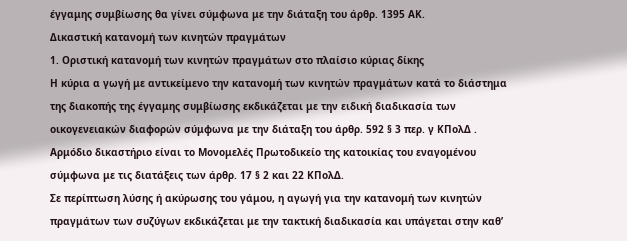έγγαμης συμβίωσης θα γίνει σύμφωνα με την διάταξη του άρθρ. 1395 ΑΚ.
Δικαστική κατανομή των κινητών πραγμάτων
1. Οριστική κατανομή των κινητών πραγμάτων στο πλαίσιο κύριας δίκης
Η κύρια α γωγή με αντικείμενο την κατανομή των κινητών πραγμάτων κατά το διάστημα της διακοπής της έγγαμης συμβίωσης εκδικάζεται με την ειδική διαδικασία των οικογενειακών διαφορών σύμφωνα με την διάταξη του άρθρ. 592 § 3 περ. γ ΚΠολΔ . Αρμόδιο δικαστήριο είναι το Μονομελές Πρωτοδικείο της κατοικίας του εναγομένου σύμφωνα με τις διατάξεις των άρθρ. 17 § 2 και 22 ΚΠολΔ.
Σε περίπτωση λύσης ή ακύρωσης του γάμου, η αγωγή για την κατανομή των κινητών πραγμάτων των συζύγων εκδικάζεται με την τακτική διαδικασία και υπάγεται στην καθ’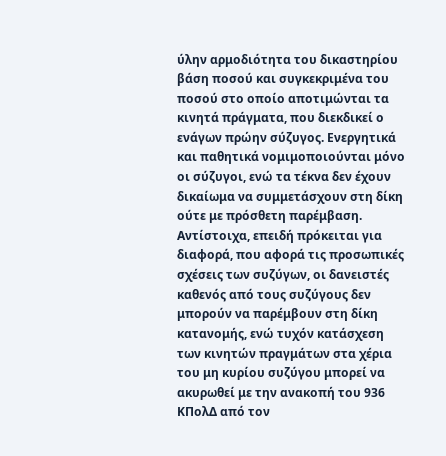ύλην αρμοδιότητα του δικαστηρίου βάση ποσού και συγκεκριμένα του ποσού στο οποίο αποτιμώνται τα κινητά πράγματα, που διεκδικεί ο ενάγων πρώην σύζυγος. Ενεργητικά και παθητικά νομιμοποιούνται μόνο οι σύζυγοι, ενώ τα τέκνα δεν έχουν δικαίωμα να συμμετάσχουν στη δίκη ούτε με πρόσθετη παρέμβαση.
Αντίστοιχα, επειδή πρόκειται για διαφορά, που αφορά τις προσωπικές σχέσεις των συζύγων, οι δανειστές καθενός από τους συζύγους δεν μπορούν να παρέμβουν στη δίκη κατανομής, ενώ τυχόν κατάσχεση των κινητών πραγμάτων στα χέρια του μη κυρίου συζύγου μπορεί να ακυρωθεί με την ανακοπή του 936 ΚΠολΔ από τον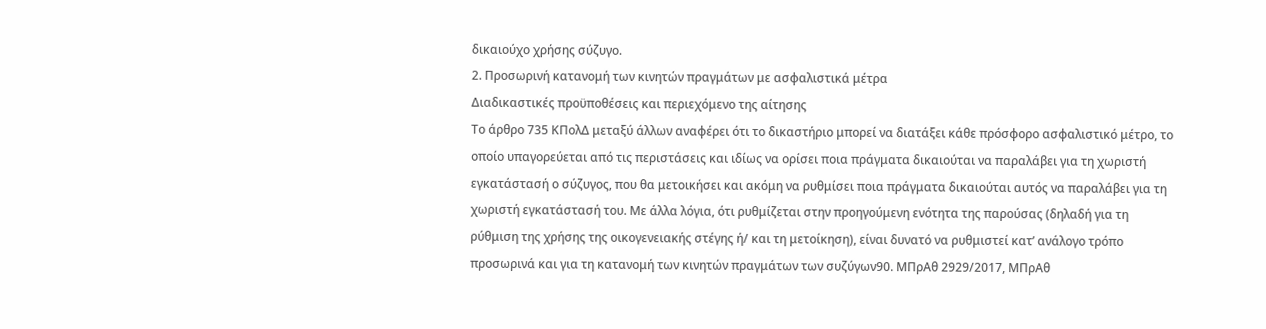δικαιούχο χρήσης σύζυγο.
2. Προσωρινή κατανομή των κινητών πραγμάτων με ασφαλιστικά μέτρα
Διαδικαστικές προϋποθέσεις και περιεχόμενο της αίτησης
Το άρθρο 735 ΚΠολΔ μεταξύ άλλων αναφέρει ότι το δικαστήριο μπορεί να διατάξει κάθε πρόσφορο ασφαλιστικό μέτρο, το οποίο υπαγορεύεται από τις περιστάσεις και ιδίως να ορίσει ποια πράγματα δικαιούται να παραλάβει για τη χωριστή εγκατάστασή ο σύζυγος, που θα μετοικήσει και ακόμη να ρυθμίσει ποια πράγματα δικαιούται αυτός να παραλάβει για τη χωριστή εγκατάστασή του. Με άλλα λόγια, ότι ρυθμίζεται στην προηγούμενη ενότητα της παρούσας (δηλαδή για τη ρύθμιση της χρήσης της οικογενειακής στέγης ή/ και τη μετοίκηση), είναι δυνατό να ρυθμιστεί κατ’ ανάλογο τρόπο προσωρινά και για τη κατανομή των κινητών πραγμάτων των συζύγων90. ΜΠρΑθ 2929/2017, ΜΠρΑθ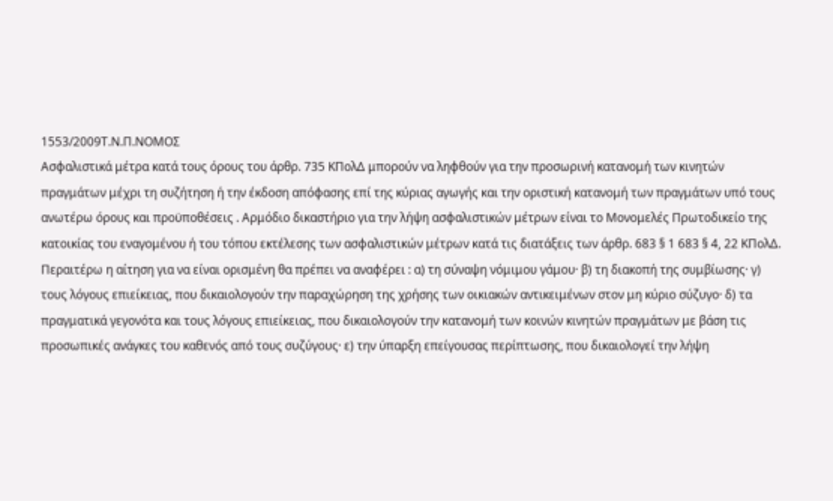1553/2009Τ.Ν.Π.ΝΟΜΟΣ
Ασφαλιστικά μέτρα κατά τους όρους του άρθρ. 735 ΚΠολΔ μπορούν να ληφθούν για την προσωρινή κατανομή των κινητών πραγμάτων μέχρι τη συζήτηση ή την έκδοση απόφασης επί της κύριας αγωγής και την οριστική κατανομή των πραγμάτων υπό τους ανωτέρω όρους και προϋποθέσεις . Αρμόδιο δικαστήριο για την λήψη ασφαλιστικών μέτρων είναι το Μονομελές Πρωτοδικείο της κατοικίας του εναγομένου ή του τόπου εκτέλεσης των ασφαλιστικών μέτρων κατά τις διατάξεις των άρθρ. 683 § 1 683 § 4, 22 ΚΠολΔ.
Περαιτέρω η αίτηση για να είναι ορισμένη θα πρέπει να αναφέρει : α) τη σύναψη νόμιμου γάμου· β) τη διακοπή της συμβίωσης· γ) τους λόγους επιείκειας, που δικαιολογούν την παραχώρηση της χρήσης των οικιακών αντικειμένων στον μη κύριο σύζυγο· δ) τα πραγματικά γεγονότα και τους λόγους επιείκειας, που δικαιολογούν την κατανομή των κοινών κινητών πραγμάτων με βάση τις προσωπικές ανάγκες του καθενός από τους συζύγους· ε) την ύπαρξη επείγουσας περίπτωσης, που δικαιολογεί την λήψη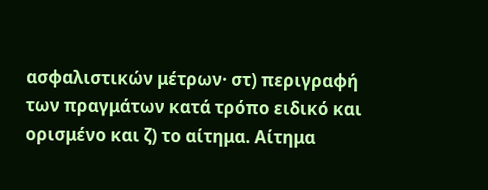ασφαλιστικών μέτρων· στ) περιγραφή των πραγμάτων κατά τρόπο ειδικό και ορισμένο και ζ) το αίτημα. Αίτημα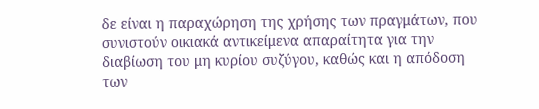δε είναι η παραχώρηση της χρήσης των πραγμάτων, που συνιστούν οικιακά αντικείμενα απαραίτητα για την διαβίωση του μη κυρίου συζύγου, καθώς και η απόδοση των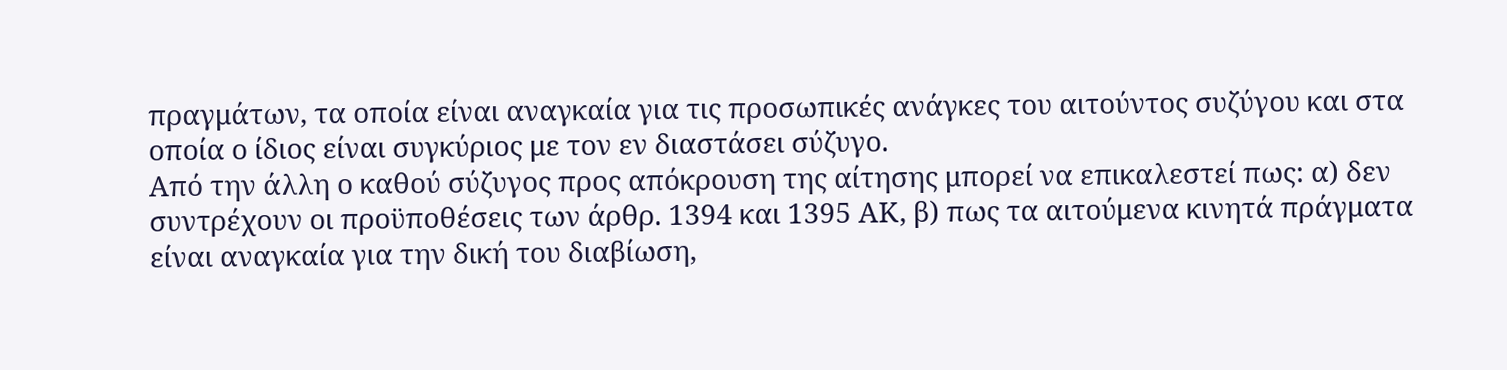πραγμάτων, τα οποία είναι αναγκαία για τις προσωπικές ανάγκες του αιτούντος συζύγου και στα οποία ο ίδιος είναι συγκύριος με τον εν διαστάσει σύζυγο.
Από την άλλη ο καθού σύζυγος προς απόκρουση της αίτησης μπορεί να επικαλεστεί πως: α) δεν συντρέχουν οι προϋποθέσεις των άρθρ. 1394 και 1395 ΑΚ, β) πως τα αιτούμενα κινητά πράγματα είναι αναγκαία για την δική του διαβίωση,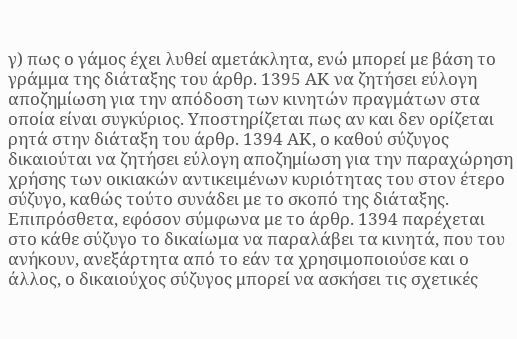γ) πως ο γάμος έχει λυθεί αμετάκλητα, ενώ μπορεί με βάση το γράμμα της διάταξης του άρθρ. 1395 ΑΚ να ζητήσει εύλογη αποζημίωση για την απόδοση των κινητών πραγμάτων στα οποία είναι συγκύριος. Υποστηρίζεται πως αν και δεν ορίζεται ρητά στην διάταξη του άρθρ. 1394 ΑΚ, ο καθού σύζυγος δικαιούται να ζητήσει εύλογη αποζημίωση για την παραχώρηση χρήσης των οικιακών αντικειμένων κυριότητας του στον έτερο σύζυγο, καθώς τούτο συνάδει με το σκοπό της διάταξης.
Επιπρόσθετα, εφόσον σύμφωνα με το άρθρ. 1394 παρέχεται στο κάθε σύζυγο το δικαίωμα να παραλάβει τα κινητά, που του ανήκουν, ανεξάρτητα από το εάν τα χρησιμοποιούσε και ο άλλος, ο δικαιούχος σύζυγος μπορεί να ασκήσει τις σχετικές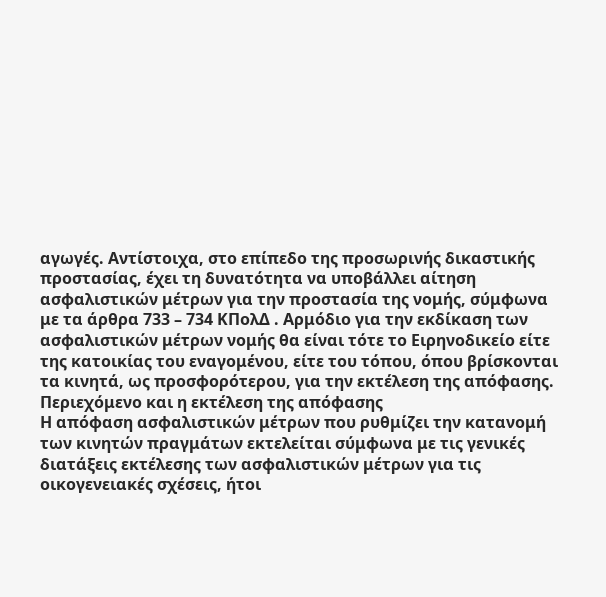αγωγές. Αντίστοιχα, στο επίπεδο της προσωρινής δικαστικής προστασίας, έχει τη δυνατότητα να υποβάλλει αίτηση ασφαλιστικών μέτρων για την προστασία της νομής, σύμφωνα με τα άρθρα 733 – 734 ΚΠολΔ . Αρμόδιο για την εκδίκαση των ασφαλιστικών μέτρων νομής θα είναι τότε το Ειρηνοδικείο είτε της κατοικίας του εναγομένου, είτε του τόπου, όπου βρίσκονται τα κινητά, ως προσφορότερου, για την εκτέλεση της απόφασης.
Περιεχόμενο και η εκτέλεση της απόφασης
Η απόφαση ασφαλιστικών μέτρων που ρυθμίζει την κατανομή των κινητών πραγμάτων εκτελείται σύμφωνα με τις γενικές διατάξεις εκτέλεσης των ασφαλιστικών μέτρων για τις οικογενειακές σχέσεις, ήτοι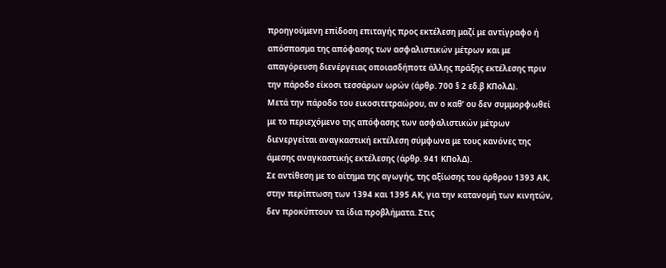προηγούμενη επίδοση επιταγής προς εκτέλεση μαζί με αντίγραφο ή απόσπασμα της απόφασης των ασφαλιστικών μέτρων και με απαγόρευση διενέργειας οποιασδήποτε άλλης πράξης εκτέλεσης πριν την πάροδο είκοσι τεσσάρων ωρών (άρθρ. 700 § 2 εδ.β ΚΠολΔ).
Μετά την πάροδο του εικοσιτετραώρου, αν ο καθ’ ου δεν συμμορφωθεί με το περιεχόμενο της απόφασης των ασφαλιστικών μέτρων διενεργείται αναγκαστική εκτέλεση σύμφωνα με τους κανόνες της άμεσης αναγκαστικής εκτέλεσης (άρθρ. 941 ΚΠολΔ).
Σε αντίθεση με το αίτημα της αγωγής, της αξίωσης του άρθρου 1393 ΑΚ, στην περίπτωση των 1394 και 1395 ΑΚ, για την κατανομή των κινητών, δεν προκύπτουν τα ίδια προβλήματα. Στις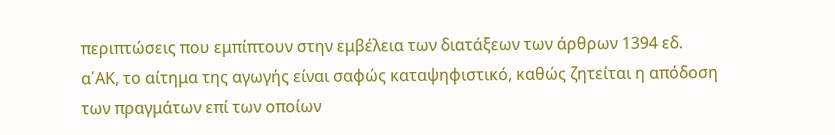περιπτώσεις που εμπίπτουν στην εμβέλεια των διατάξεων των άρθρων 1394 εδ. α΄ΑΚ, το αίτημα της αγωγής είναι σαφώς καταψηφιστικό, καθώς ζητείται η απόδοση των πραγμάτων επί των οποίων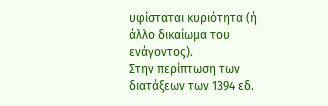υφίσταται κυριότητα (ή άλλο δικαίωμα του ενάγοντος).
Στην περίπτωση των διατάξεων των 1394 εδ.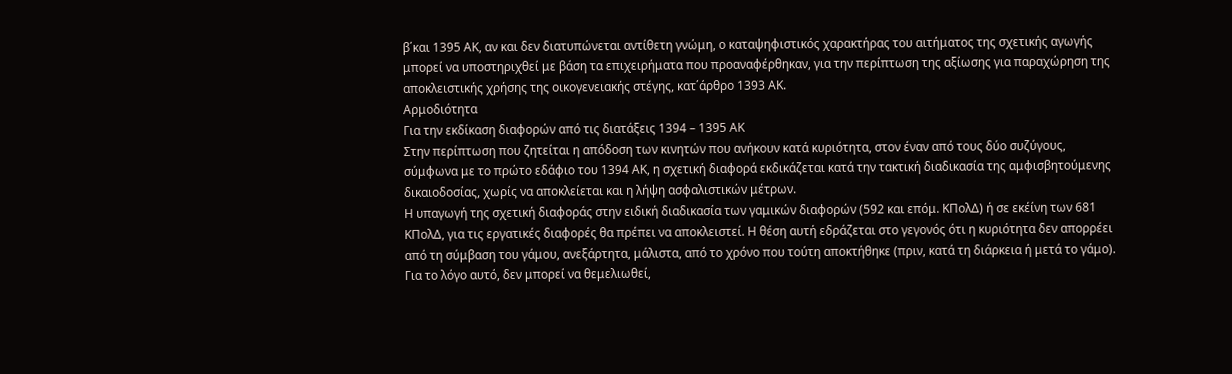β΄και 1395 ΑΚ, αν και δεν διατυπώνεται αντίθετη γνώμη, ο καταψηφιστικός χαρακτήρας του αιτήματος της σχετικής αγωγής μπορεί να υποστηριχθεί με βάση τα επιχειρήματα που προαναφέρθηκαν, για την περίπτωση της αξίωσης για παραχώρηση της αποκλειστικής χρήσης της οικογενειακής στέγης, κατ΄άρθρο 1393 ΑΚ.
Αρμοδιότητα
Για την εκδίκαση διαφορών από τις διατάξεις 1394 – 1395 ΑΚ
Στην περίπτωση που ζητείται η απόδοση των κινητών που ανήκουν κατά κυριότητα, στον έναν από τους δύο συζύγους, σύμφωνα με το πρώτο εδάφιο του 1394 ΑΚ, η σχετική διαφορά εκδικάζεται κατά την τακτική διαδικασία της αμφισβητούμενης δικαιοδοσίας, χωρίς να αποκλείεται και η λήψη ασφαλιστικών μέτρων.
Η υπαγωγή της σχετική διαφοράς στην ειδική διαδικασία των γαμικών διαφορών (592 και επόμ. ΚΠολΔ) ή σε εκέίνη των 681 ΚΠολΔ, για τις εργατικές διαφορές θα πρέπει να αποκλειστεί. Η θέση αυτή εδράζεται στο γεγονός ότι η κυριότητα δεν απορρέει από τη σύμβαση του γάμου, ανεξάρτητα, μάλιστα, από το χρόνο που τούτη αποκτήθηκε (πριν, κατά τη διάρκεια ή μετά το γάμο). Για το λόγο αυτό, δεν μπορεί να θεμελιωθεί,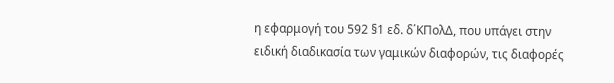η εφαρμογή του 592 §1 εδ. δ΄ΚΠολΔ, που υπάγει στην ειδική διαδικασία των γαμικών διαφορών, τις διαφορές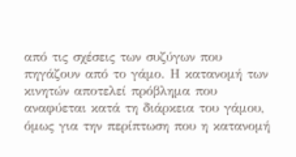από τις σχέσεις των συζύγων που πηγάζουν από το γάμο. Η κατανομή των κινητών αποτελεί πρόβλημα που αναφύεται κατά τη διάρκεια του γάμου, όμως για την περίπτωση που η κατανομή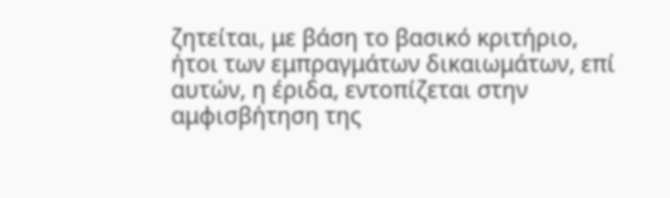ζητείται, με βάση το βασικό κριτήριο, ήτοι των εμπραγμάτων δικαιωμάτων, επί αυτών, η έριδα, εντοπίζεται στην αμφισβήτηση της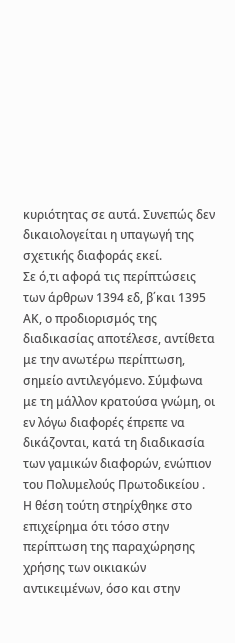κυριότητας σε αυτά. Συνεπώς δεν δικαιολογείται η υπαγωγή της σχετικής διαφοράς εκεί.
Σε ό,τι αφορά τις περίπτώσεις των άρθρων 1394 εδ, β΄και 1395 ΑΚ, ο προδιορισμός της διαδικασίας αποτέλεσε, αντίθετα με την ανωτέρω περίπτωση, σημείο αντιλεγόμενο. Σύμφωνα με τη μάλλον κρατούσα γνώμη, οι εν λόγω διαφορές έπρεπε να δικάζονται, κατά τη διαδικασία των γαμικών διαφορών, ενώπιον του Πολυμελούς Πρωτοδικείου . Η θέση τούτη στηρίχθηκε στο επιχείρημα ότι τόσο στην περίπτωση της παραχώρησης χρήσης των οικιακών αντικειμένων, όσο και στην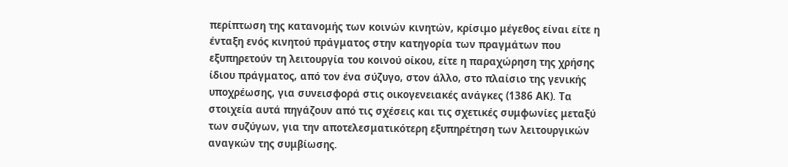περίπτωση της κατανομής των κοινών κινητών, κρίσιμο μέγεθος είναι είτε η ένταξη ενός κινητού πράγματος στην κατηγορία των πραγμάτων που εξυπηρετούν τη λειτουργία του κοινού οίκου, είτε η παραχώρηση της χρήσης ίδιου πράγματος, από τον ένα σύζυγο, στον άλλο, στο πλαίσιο της γενικής υποχρέωσης, για συνεισφορά στις οικογενειακές ανάγκες (1386 ΑΚ). Τα στοιχεία αυτά πηγάζουν από τις σχέσεις και τις σχετικές συμφωνίες μεταξύ των συζύγων, για την αποτελεσματικότερη εξυπηρέτηση των λειτουργικών αναγκών της συμβίωσης.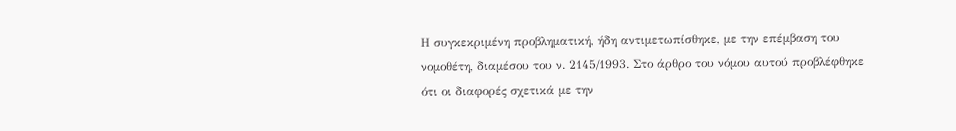Η συγκεκριμένη προβληματική, ήδη αντιμετωπίσθηκε, με την επέμβαση του νομοθέτη, διαμέσου του ν. 2145/1993. Στο άρθρο του νόμου αυτού προβλέφθηκε ότι οι διαφορές σχετικά με την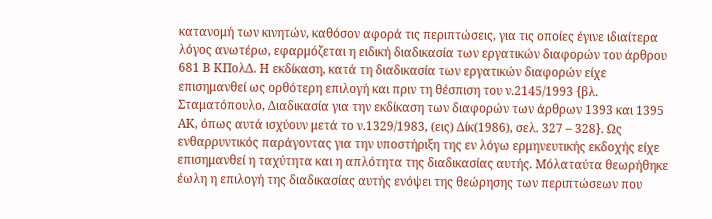κατανομή των κινητών, καθόσον αφορά τις περιπτώσεις, για τις οποίες έγινε ιδιαίτερα λόγος ανωτέρω, εφαρμόζεται η ειδική διαδικασία των εργατικών διαφορών του άρθρου 681 Β ΚΠολΔ. Η εκδίκαση, κατά τη διαδικασία των εργατικών διαφορών είχε επισημανθεί ως ορθότερη επιλογή και πριν τη θέσπιση του ν.2145/1993 {βλ. Σταματόπουλο, Διαδικασία για την εκδίκαση των διαφορών των άρθρων 1393 και 1395 ΑΚ, όπως αυτά ισχύουν μετά το ν.1329/1983, (εις) Δίκ(1986), σελ. 327 – 328}. Ως ενθαρρυντικός παράγοντας για την υποστήριξη της εν λόγω ερμηνευτικής εκδοχής είχε επισημανθεί η ταχύτητα και η απλότητα της διαδικασίας αυτής. Μόλαταύτα θεωρήθηκε έωλη η επιλογή της διαδικασίας αυτής ενόψει της θεώρησης των περιπτώσεων που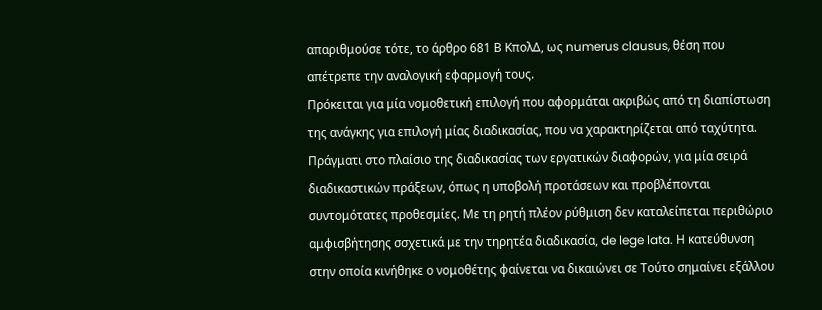απαριθμούσε τότε, το άρθρο 681 Β ΚπολΔ, ως numerus clausus, θέση που απέτρεπε την αναλογική εφαρμογή τους.
Πρόκειται για μία νομοθετική επιλογή που αφορμάται ακριβώς από τη διαπίστωση της ανάγκης για επιλογή μίας διαδικασίας, που να χαρακτηρίζεται από ταχύτητα. Πράγματι στο πλαίσιο της διαδικασίας των εργατικών διαφορών, για μία σειρά διαδικαστικών πράξεων, όπως η υποβολή προτάσεων και προβλέπονται συντομότατες προθεσμίες. Με τη ρητή πλέον ρύθμιση δεν καταλείπεται περιθώριο αμφισβήτησης σσχετικά με την τηρητέα διαδικασία, de lege lata. Η κατεύθυνση στην οποία κινήθηκε ο νομοθέτης φαίνεται να δικαιώνει σε Τούτο σημαίνει εξάλλου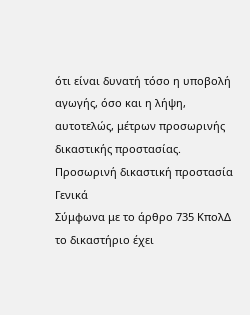ότι είναι δυνατή τόσο η υποβολή αγωγής, όσο και η λήψη, αυτοτελώς, μέτρων προσωρινής δικαστικής προστασίας.
Προσωρινή δικαστική προστασία
Γενικά
Σύμφωνα με το άρθρο 735 ΚπολΔ το δικαστήριο έχει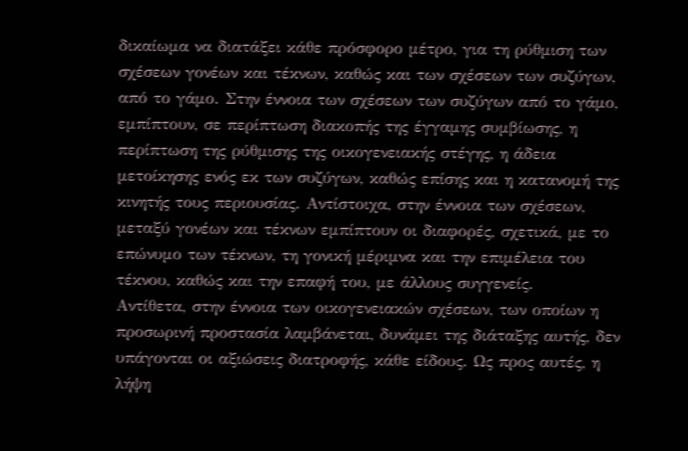δικαίωμα να διατάξει κάθε πρόσφορο μέτρο, για τη ρύθμιση των σχέσεων γονέων και τέκνων, καθώς και των σχέσεων των συζύγων, από το γάμο. Στην έννοια των σχέσεων των συζύγων από το γάμο, εμπίπτουν, σε περίπτωση διακοπής της έγγαμης συμβίωσης, η περίπτωση της ρύθμισης της οικογενειακής στέγης, η άδεια μετοίκησης ενός εκ των συζύγων, καθώς επίσης και η κατανομή της κινητής τους περιουσίας. Αντίστοιχα, στην έννοια των σχέσεων, μεταξύ γονέων και τέκνων εμπίπτουν οι διαφορές, σχετικά, με το επώνυμο των τέκνων, τη γονική μέριμνα και την επιμέλεια του τέκνου, καθώς και την επαφή του, με άλλους συγγενείς.
Αντίθετα, στην έννοια των οικογενειακών σχέσεων, των οποίων η προσωρινή προστασία λαμβάνεται, δυνάμει της διάταξης αυτής, δεν υπάγονται οι αξιώσεις διατροφής, κάθε είδους. Ως προς αυτές, η λήψη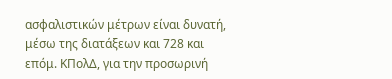ασφαλιστικών μέτρων είναι δυνατή, μέσω της διατάξεων και 728 και επόμ. ΚΠολΔ, για την προσωρινή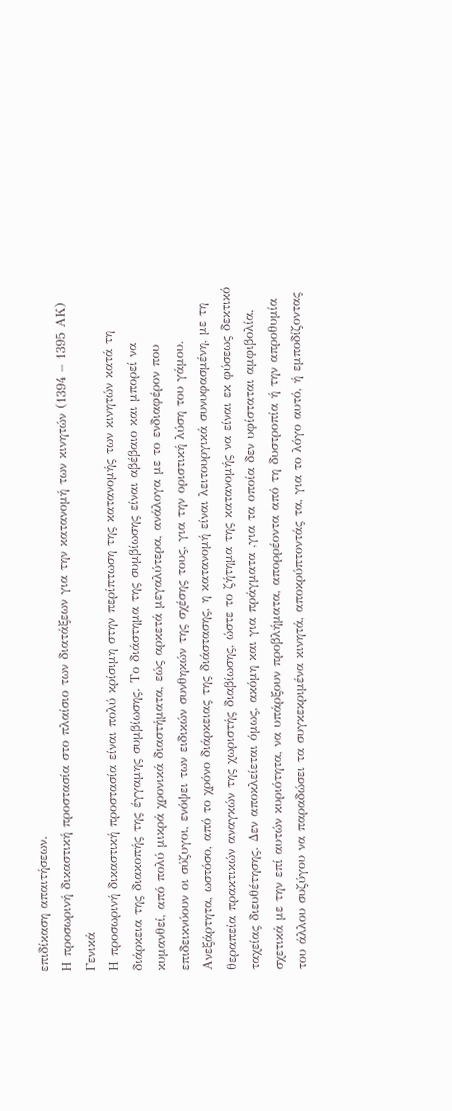επιδίκαση απαιτήσεων.
Η προσωρινή δικαστική προστασία στο πλαίσιο των διατάξεων για την κατανομή των κινητών (1394 – 1395 ΑΚ)
Γενικά
Η προσωρινή δικαστική προστασία είναι πολύ κρίσιμη στην περίπτωση της κατανομής των κινητών κατά τη διάρκεια της διακοπής της έγγαμης συμβίωσης. Το διάστημα της συμβίωσης είναι αβέβαιο και μπορεί να κυμανθεί, από πολύ μικρά χρονικά διαστήματα, εώς αρκετά μεγαλύτερα, ανάλογα με το ενδιαφέρον που επιδεικνύουν οι σύζυγοι, ενόψει των ειδικών συνθηκών της σχέσης τους, για την οριστική λύση του γάμου. Ανεξάρτητα, ωστόσο, από το χρόνο διάρκειας της διάστασης, η κατανομή είναι λειτουργικά συνυφασμένη, με τη θεραπεία πρακτικών αναγκών της χωριστής διαβίωσης, ώστε το ζήτημα της κατανομής να είναι εκ φύσεως δεκτικό ταχείας διευθέτησης. Δεν αποκλείεται όμως, ακόμη και για πράγματα ,για τα οποία δεν υφίσταται αμφιβολία, σχετικά με την επί αυτών κυριότητα, να υπάρξουν προβλήματα, απορρέοντα από τη δυστροπία ή την απροθυμία του άλλου συζύγου να παραδώσει τα συγκεκριμένα κινητά, αποκρύπτοντάς τα, για το λόγο αυτό, ή εμποδίζοντας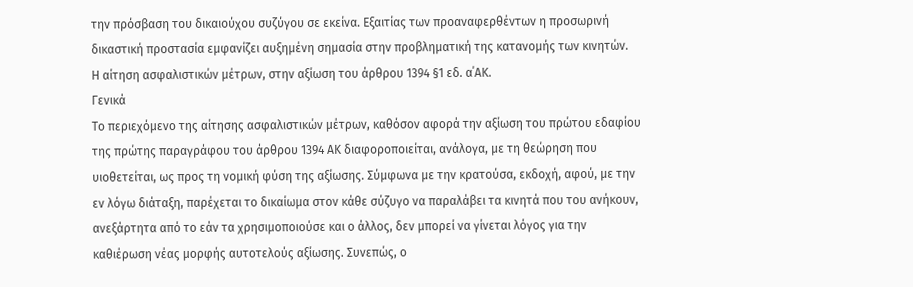την πρόσβαση του δικαιούχου συζύγου σε εκείνα. Εξαιτίας των προαναφερθέντων η προσωρινή δικαστική προστασία εμφανίζει αυξημένη σημασία στην προβληματική της κατανομής των κινητών.
Η αίτηση ασφαλιστικών μέτρων, στην αξίωση του άρθρου 1394 §1 εδ. α΄ΑΚ.
Γενικά
Το περιεχόμενο της αίτησης ασφαλιστικών μέτρων, καθόσον αφορά την αξίωση του πρώτου εδαφίου της πρώτης παραγράφου του άρθρου 1394 ΑΚ διαφοροποιείται, ανάλογα, με τη θεώρηση που υιοθετείται, ως προς τη νομική φύση της αξίωσης. Σύμφωνα με την κρατούσα, εκδοχή, αφού, με την εν λόγω διάταξη, παρέχεται το δικαίωμα στον κάθε σύζυγο να παραλάβει τα κινητά που του ανήκουν, ανεξάρτητα από το εάν τα χρησιμοποιούσε και ο άλλος, δεν μπορεί να γίνεται λόγος για την καθιέρωση νέας μορφής αυτοτελούς αξίωσης. Συνεπώς, ο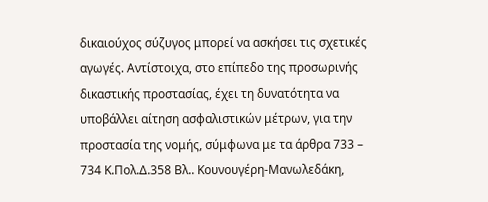δικαιούχος σύζυγος μπορεί να ασκήσει τις σχετικές αγωγές. Αντίστοιχα, στο επίπεδο της προσωρινής δικαστικής προστασίας, έχει τη δυνατότητα να υποβάλλει αίτηση ασφαλιστικών μέτρων, για την προστασία της νομής, σύμφωνα με τα άρθρα 733 – 734 Κ.Πολ.Δ.358 Βλ.. Κουνουγέρη-Μανωλεδάκη,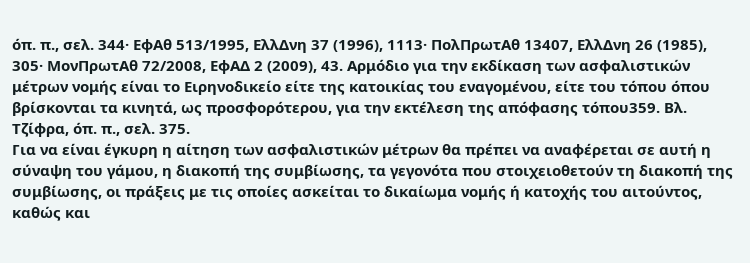όπ. π., σελ. 344· ΕφΑθ 513/1995, ΕλλΔνη 37 (1996), 1113· ΠολΠρωτΑθ 13407, ΕλλΔνη 26 (1985), 305· ΜονΠρωτΑθ 72/2008, ΕφΑΔ 2 (2009), 43. Αρμόδιο για την εκδίκαση των ασφαλιστικών μέτρων νομής είναι το Ειρηνοδικείο είτε της κατοικίας του εναγομένου, είτε του τόπου όπου βρίσκονται τα κινητά, ως προσφορότερου, για την εκτέλεση της απόφασης τόπου359. Βλ. Τζίφρα, όπ. π., σελ. 375.
Για να είναι έγκυρη η αίτηση των ασφαλιστικών μέτρων θα πρέπει να αναφέρεται σε αυτή η σύναψη του γάμου, η διακοπή της συμβίωσης, τα γεγονότα που στοιχειοθετούν τη διακοπή της συμβίωσης, οι πράξεις με τις οποίες ασκείται το δικαίωμα νομής ή κατοχής του αιτούντος, καθώς και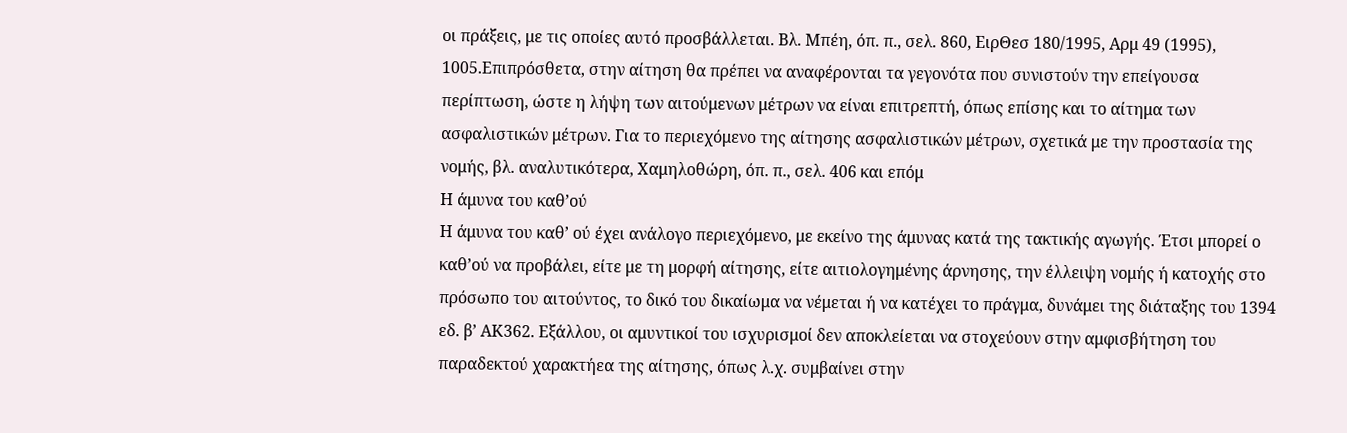οι πράξεις, με τις οποίες αυτό προσβάλλεται. Βλ. Μπέη, όπ. π., σελ. 860, ΕιρΘεσ 180/1995, Αρμ 49 (1995), 1005.Επιπρόσθετα, στην αίτηση θα πρέπει να αναφέρονται τα γεγονότα που συνιστούν την επείγουσα περίπτωση, ώστε η λήψη των αιτούμενων μέτρων να είναι επιτρεπτή, όπως επίσης και το αίτημα των ασφαλιστικών μέτρων. Για το περιεχόμενο της αίτησης ασφαλιστικών μέτρων, σχετικά με την προστασία της νομής, βλ. αναλυτικότερα, Χαμηλοθώρη, όπ. π., σελ. 406 και επόμ
Η άμυνα του καθ’ού
Η άμυνα του καθ’ ού έχει ανάλογο περιεχόμενο, με εκείνο της άμυνας κατά της τακτικής αγωγής. Έτσι μπορεί ο καθ’ού να προβάλει, είτε με τη μορφή αίτησης, είτε αιτιολογημένης άρνησης, την έλλειψη νομής ή κατοχής στο πρόσωπο του αιτούντος, το δικό του δικαίωμα να νέμεται ή να κατέχει το πράγμα, δυνάμει της διάταξης του 1394 εδ. β’ ΑΚ362. Εξάλλου, οι αμυντικοί του ισχυρισμοί δεν αποκλείεται να στοχεύουν στην αμφισβήτηση του παραδεκτού χαρακτήεα της αίτησης, όπως λ.χ. συμβαίνει στην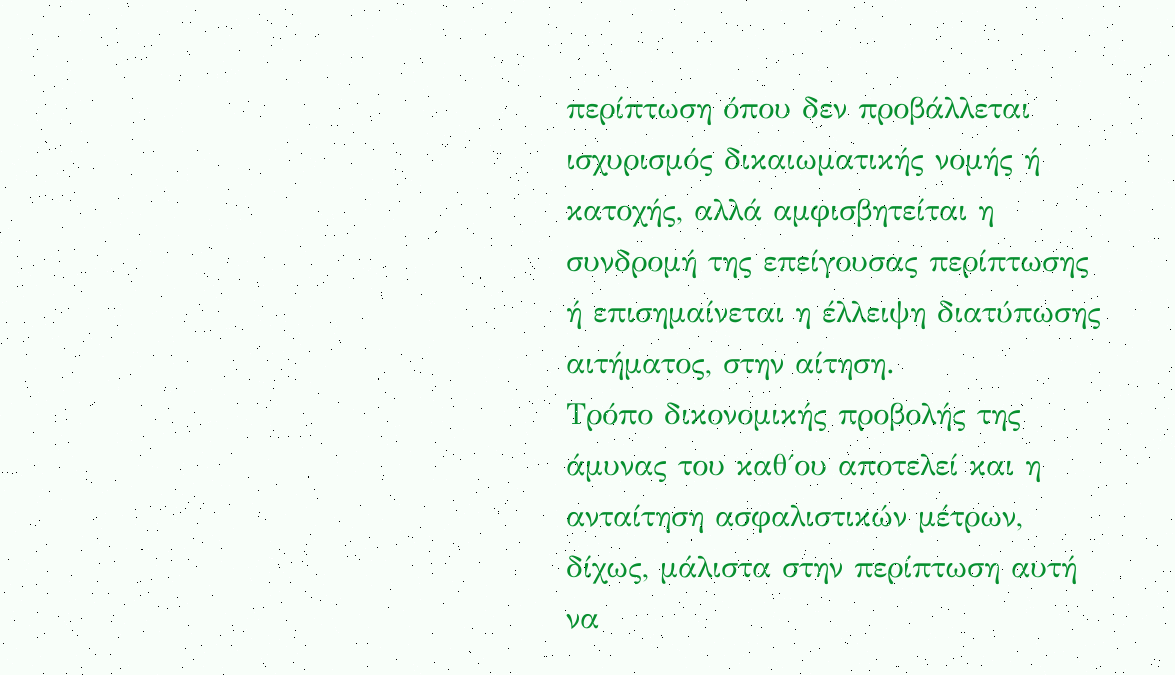περίπτωση όπου δεν προβάλλεται ισχυρισμός δικαιωματικής νομής ή κατοχής, αλλά αμφισβητείται η συνδρομή της επείγουσας περίπτωσης ή επισημαίνεται η έλλειψη διατύπωσης αιτήματος, στην αίτηση.
Τρόπο δικονομικής προβολής της άμυνας του καθ΄ου αποτελεί και η ανταίτηση ασφαλιστικών μέτρων, δίχως, μάλιστα στην περίπτωση αυτή να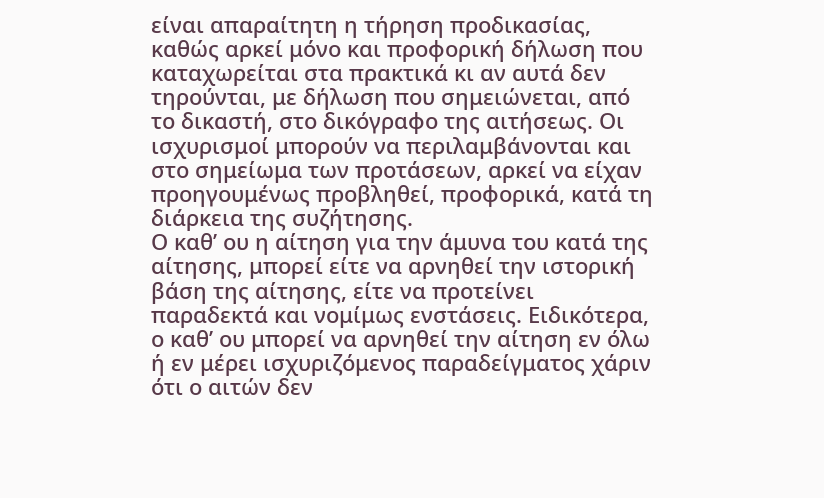είναι απαραίτητη η τήρηση προδικασίας, καθώς αρκεί μόνο και προφορική δήλωση που καταχωρείται στα πρακτικά κι αν αυτά δεν τηρούνται, με δήλωση που σημειώνεται, από το δικαστή, στο δικόγραφο της αιτήσεως. Οι ισχυρισμοί μπορούν να περιλαμβάνονται και στο σημείωμα των προτάσεων, αρκεί να είχαν προηγουμένως προβληθεί, προφορικά, κατά τη διάρκεια της συζήτησης.
Ο καθ’ ου η αίτηση για την άμυνα του κατά της αίτησης, μπορεί είτε να αρνηθεί την ιστορική βάση της αίτησης, είτε να προτείνει παραδεκτά και νομίμως ενστάσεις. Ειδικότερα, ο καθ’ ου μπορεί να αρνηθεί την αίτηση εν όλω ή εν μέρει ισχυριζόμενος παραδείγματος χάριν ότι ο αιτών δεν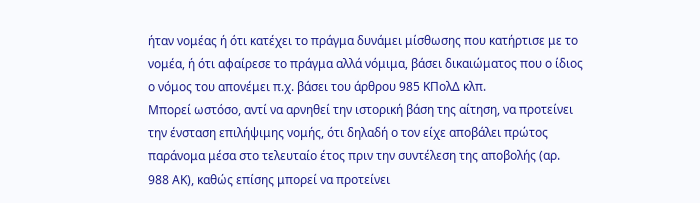ήταν νομέας ή ότι κατέχει το πράγμα δυνάμει μίσθωσης που κατήρτισε με το νομέα, ή ότι αφαίρεσε το πράγμα αλλά νόμιμα, βάσει δικαιώματος που ο ίδιος ο νόμος του απονέμει π.χ. βάσει του άρθρου 985 ΚΠολΔ κλπ.
Μπορεί ωστόσο, αντί να αρνηθεί την ιστορική βάση της αίτηση, να προτείνει την ένσταση επιλήψιμης νομής, ότι δηλαδή ο τον είχε αποβάλει πρώτος παράνομα μέσα στο τελευταίο έτος πριν την συντέλεση της αποβολής (αρ. 988 ΑΚ), καθώς επίσης μπορεί να προτείνει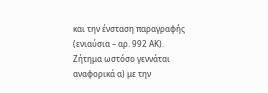και την ένσταση παραγραφής (ενιαύσια – αρ. 992 ΑΚ).
Ζήτημα ωστόσο γεννάται αναφορικά α) με την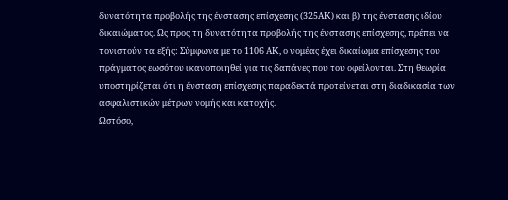δυνατότητα προβολής της ένστασης επίσχεσης (325ΑΚ) και β) της ένστασης ιδίου δικαιώματος. Ως προς τη δυνατότητα προβολής της ένστασης επίσχεσης, πρέπει να τονιστούν τα εξής: Σύμφωνα με το 1106 ΑΚ, ο νομέας έχει δικαίωμα επίσχεσης του πράγματος εωσότου ικανοποιηθεί για τις δαπάνες που του οφείλονται. Στη θεωρία υποστηρίζεται ότι η ένσταση επίσχεσης παραδεκτά προτείνεται στη διαδικασία των ασφαλιστικών μέτρων νομής και κατοχής.
Ωστόσο,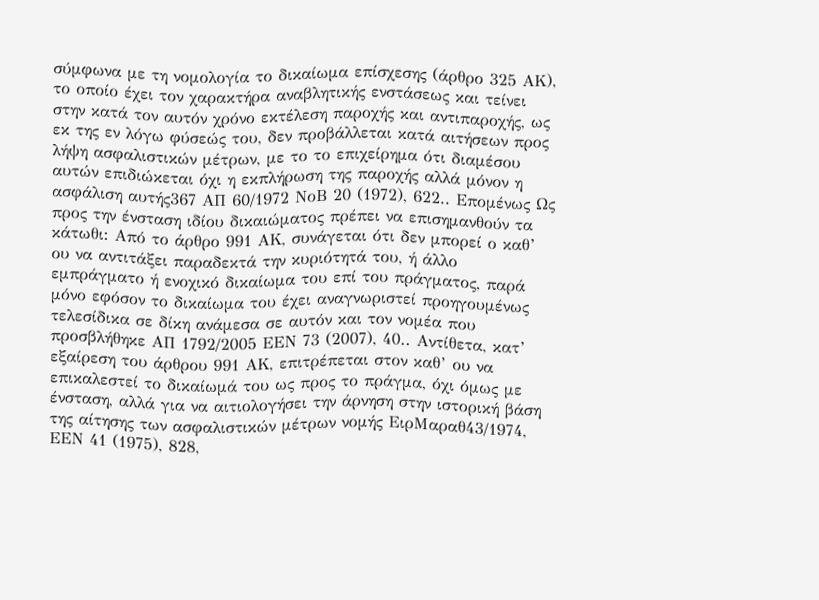σύμφωνα με τη νομολογία το δικαίωμα επίσχεσης (άρθρο 325 ΑΚ), το οποίο έχει τον χαρακτήρα αναβλητικής ενστάσεως και τείνει στην κατά τον αυτόν χρόνο εκτέλεση παροχής και αντιπαροχής, ως εκ της εν λόγω φύσεώς του, δεν προβάλλεται κατά αιτήσεων προς λήψη ασφαλιστικών μέτρων, με το το επιχείρημα ότι διαμέσου αυτών επιδιώκεται όχι η εκπλήρωση της παροχής αλλά μόνον η ασφάλιση αυτής367 ΑΠ 60/1972 ΝοΒ 20 (1972), 622.. Επομένως Ως προς την ένσταση ιδίου δικαιώματος πρέπει να επισημανθούν τα κάτωθι: Από το άρθρο 991 ΑΚ, συνάγεται ότι δεν μπορεί ο καθ’ ου να αντιτάξει παραδεκτά την κυριότητά του, ή άλλο εμπράγματο ή ενοχικό δικαίωμα του επί του πράγματος, παρά μόνο εφόσον το δικαίωμα του έχει αναγνωριστεί προηγουμένως τελεσίδικα σε δίκη ανάμεσα σε αυτόν και τον νομέα που προσβλήθηκε ΑΠ 1792/2005 ΕΕΝ 73 (2007), 40.. Αντίθετα, κατ’ εξαίρεση του άρθρου 991 ΑΚ, επιτρέπεται στον καθ’ ου να επικαλεστεί το δικαίωμά του ως προς το πράγμα, όχι όμως με ένσταση, αλλά για να αιτιολογήσει την άρνηση στην ιστορική βάση της αίτησης των ασφαλιστικών μέτρων νομής ΕιρΜαραθ43/1974, ΕΕΝ 41 (1975), 828,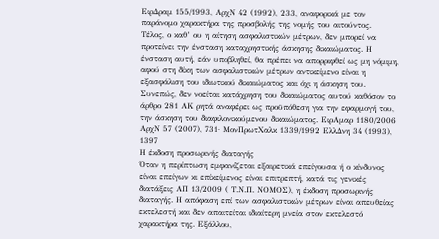ΕιρΔραμ 155/1993, ΑρχΝ 42 (1992), 233, αναφορικά με τον παράνομο χαρακτήρα της προσβολής της νομής του αιτούντος.
Τέλος, ο καθ’ ου η αίτηση ασφαλιστικών μέτρων, δεν μπορεί να προτείνει την ένσταση καταχρηστικής άσκησης δικαιώματος. Η ένσταση αυτή, εάν υποβληθεί, θα πρέπει να απορριφθεί ως μη νόμιμη, αφού στη δίκη των ασφαλιστικών μέτρων αντικείμενο είναι η εξασφάλιση του ιδιωτικού δικαιώματος και όχι η άσκηση του. Συνεπώς, δεν νοείται κατάχρηση του δικαιώματος αυτού καθόσον το άρθρο 281 ΑΚ ρητά αναφέρει ως προϋπόθεση για την εφαρμογή του, την άσκηση του διαφιλονικούμενου δικαιώματος. ΕιρΑμαρ 1180/2006 ΑρχΝ 57 (2007), 731· ΜονΠρωτΧαλκ 1339/1992 ΕλλΔνη 34 (1993), 1397
Η έκδοση προσωρινής διαταγής
Όταν η περίπτωση εμφανίζεται εξαιρετικά επείγουσα ή ο κίνδυνος είναι επείγων κι επίκείμενος είναι επιτρεπτή, κατά τις γενικές διατάξεις ΑΠ 13/2009 ( Τ.Ν.Π. ΝΟΜΟΣ), η έκδοση προσωρινής διαταγής. Η απόφαση επί των ασφαλιστικών μέτρων είναι απευθείας εκτελεστή και δεν απαιτείται ιδιαίτερη μνεία στον εκτελεστό χαρακτήρα της. Εξάλλου,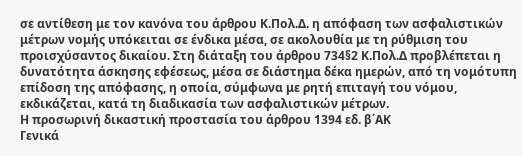σε αντίθεση με τον κανόνα του άρθρου Κ.Πολ.Δ. η απόφαση των ασφαλιστικών μέτρων νομής υπόκειται σε ένδικα μέσα, σε ακολουθία με τη ρύθμιση του προισχύσαντος δικαίου. Στη διάταξη του άρθρου 734§2 Κ.Πολ.Δ προβλέπεται η δυνατότητα άσκησης εφέσεως, μέσα σε διάστημα δέκα ημερών, από τη νομότυπη επίδοση της απόφασης, η οποία, σύμφωνα με ρητή επιταγή του νόμου, εκδικάζεται, κατά τη διαδικασία των ασφαλιστικών μέτρων.
Η προσωρινή δικαστική προστασία του άρθρου 1394 εδ. β΄ΑΚ
Γενικά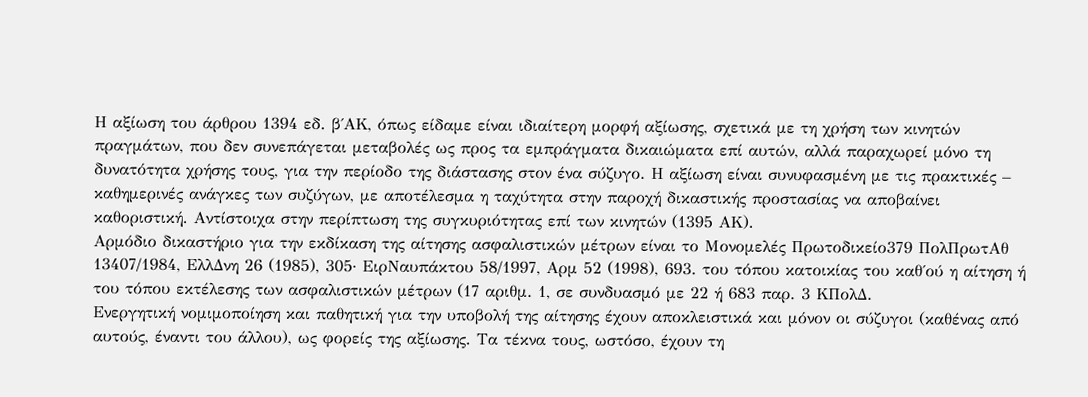Η αξίωση του άρθρου 1394 εδ. β΄ΑΚ, όπως είδαμε είναι ιδιαίτερη μορφή αξίωσης, σχετικά με τη χρήση των κινητών πραγμάτων, που δεν συνεπάγεται μεταβολές ως προς τα εμπράγματα δικαιώματα επί αυτών, αλλά παραχωρεί μόνο τη δυνατότητα χρήσης τους, για την περίοδο της διάστασης στον ένα σύζυγο. Η αξίωση είναι συνυφασμένη με τις πρακτικές – καθημερινές ανάγκες των συζύγων, με αποτέλεσμα η ταχύτητα στην παροχή δικαστικής προστασίας να αποβαίνει καθοριστική. Αντίστοιχα στην περίπτωση της συγκυριότητας επί των κινητών (1395 ΑΚ).
Αρμόδιο δικαστήριο για την εκδίκαση της αίτησης ασφαλιστικών μέτρων είναι το Μονομελές Πρωτοδικείο379 ΠολΠρωτΑθ 13407/1984, ΕλλΔνη 26 (1985), 305· ΕιρΝαυπάκτου 58/1997, Αρμ 52 (1998), 693. του τόπου κατοικίας του καθ΄ού η αίτηση ή του τόπου εκτέλεσης των ασφαλιστικών μέτρων (17 αριθμ. 1, σε συνδυασμό με 22 ή 683 παρ. 3 ΚΠολΔ.
Ενεργητική νομιμοποίηση και παθητική για την υποβολή της αίτησης έχουν αποκλειστικά και μόνον οι σύζυγοι (καθένας από αυτούς, έναντι του άλλου), ως φορείς της αξίωσης. Τα τέκνα τους, ωστόσο, έχουν τη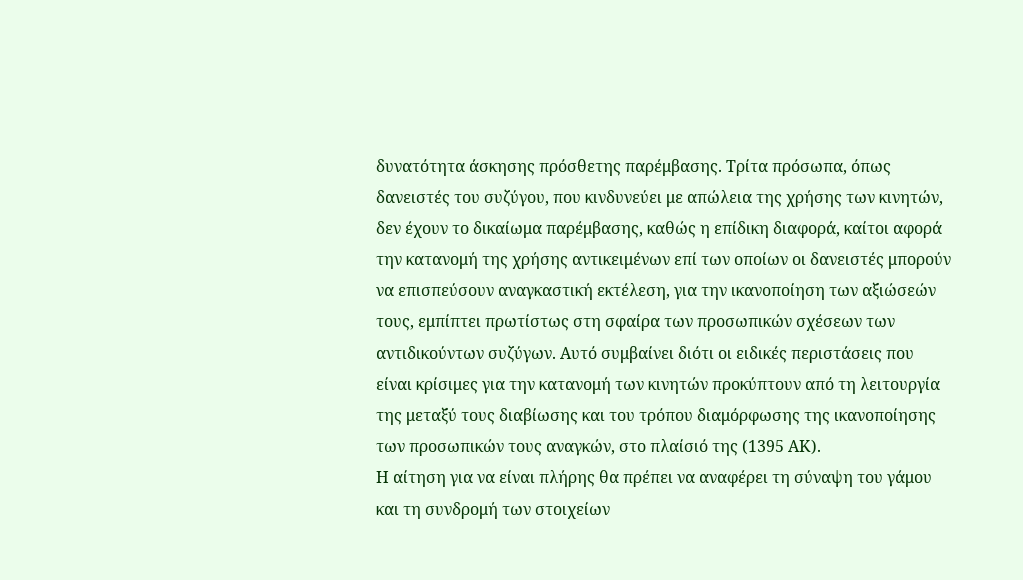δυνατότητα άσκησης πρόσθετης παρέμβασης. Τρίτα πρόσωπα, όπως δανειστές του συζύγου, που κινδυνεύει με απώλεια της χρήσης των κινητών, δεν έχουν το δικαίωμα παρέμβασης, καθώς η επίδικη διαφορά, καίτοι αφορά την κατανομή της χρήσης αντικειμένων επί των οποίων οι δανειστές μπορούν να επισπεύσουν αναγκαστική εκτέλεση, για την ικανοποίηση των αξιώσεών τους, εμπίπτει πρωτίστως στη σφαίρα των προσωπικών σχέσεων των αντιδικούντων συζύγων. Αυτό συμβαίνει διότι οι ειδικές περιστάσεις που είναι κρίσιμες για την κατανομή των κινητών προκύπτουν από τη λειτουργία της μεταξύ τους διαβίωσης και του τρόπου διαμόρφωσης της ικανοποίησης των προσωπικών τους αναγκών, στο πλαίσιό της (1395 ΑΚ).
Η αίτηση για να είναι πλήρης θα πρέπει να αναφέρει τη σύναψη του γάμου και τη συνδρομή των στοιχείων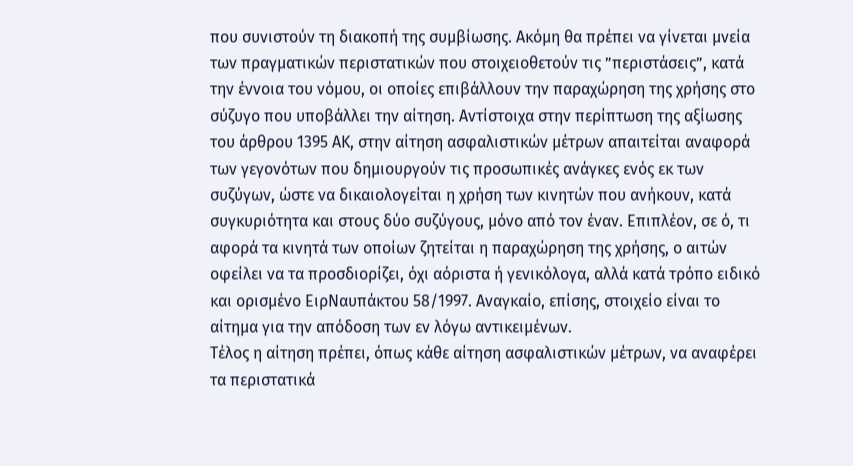που συνιστούν τη διακοπή της συμβίωσης. Ακόμη θα πρέπει να γίνεται μνεία των πραγματικών περιστατικών που στοιχειοθετούν τις ”περιστάσεις”, κατά την έννοια του νόμου, οι οποίες επιβάλλουν την παραχώρηση της χρήσης στο σύζυγο που υποβάλλει την αίτηση. Αντίστοιχα στην περίπτωση της αξίωσης του άρθρου 1395 ΑΚ, στην αίτηση ασφαλιστικών μέτρων απαιτείται αναφορά των γεγονότων που δημιουργούν τις προσωπικές ανάγκες ενός εκ των συζύγων, ώστε να δικαιολογείται η χρήση των κινητών που ανήκουν, κατά συγκυριότητα και στους δύο συζύγους, μόνο από τον έναν. Επιπλέον, σε ό, τι αφορά τα κινητά των οποίων ζητείται η παραχώρηση της χρήσης, ο αιτών οφείλει να τα προσδιορίζει, όχι αόριστα ή γενικόλογα, αλλά κατά τρόπο ειδικό και ορισμένο ΕιρΝαυπάκτου 58/1997. Αναγκαίο, επίσης, στοιχείο είναι το αίτημα για την απόδοση των εν λόγω αντικειμένων.
Τέλος η αίτηση πρέπει, όπως κάθε αίτηση ασφαλιστικών μέτρων, να αναφέρει τα περιστατικά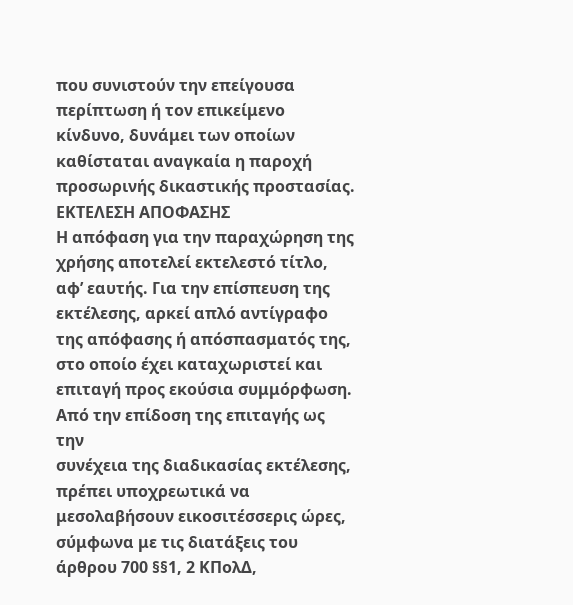που συνιστούν την επείγουσα περίπτωση ή τον επικείμενο κίνδυνο, δυνάμει των οποίων καθίσταται αναγκαία η παροχή προσωρινής δικαστικής προστασίας.
ΕΚΤΕΛΕΣΗ ΑΠΟΦΑΣΗΣ
Η απόφαση για την παραχώρηση της χρήσης αποτελεί εκτελεστό τίτλο, αφ’ εαυτής. Για την επίσπευση της εκτέλεσης, αρκεί απλό αντίγραφο
της απόφασης ή απόσπασματός της, στο οποίο έχει καταχωριστεί και επιταγή προς εκούσια συμμόρφωση. Από την επίδοση της επιταγής ως την
συνέχεια της διαδικασίας εκτέλεσης, πρέπει υποχρεωτικά να μεσολαβήσουν εικοσιτέσσερις ώρες, σύμφωνα με τις διατάξεις του άρθρου 700 §§1, 2 ΚΠολΔ,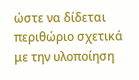ώστε να δίδεται περιθώριο σχετικά με την υλοποίηση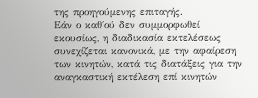της προηγούμενης επιταγής.
Εάν ο καθ΄ού δεν συμμορφωθεί εκουσίως, η διαδικασία εκτελέσεως συνεχίζεται κανονικά, με την αφαίρεση των κινητών, κατά τις διατάξεις για την αναγκαστική εκτέλεση επί κινητών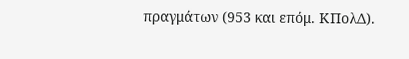πραγμάτων (953 και επόμ. ΚΠολΔ).